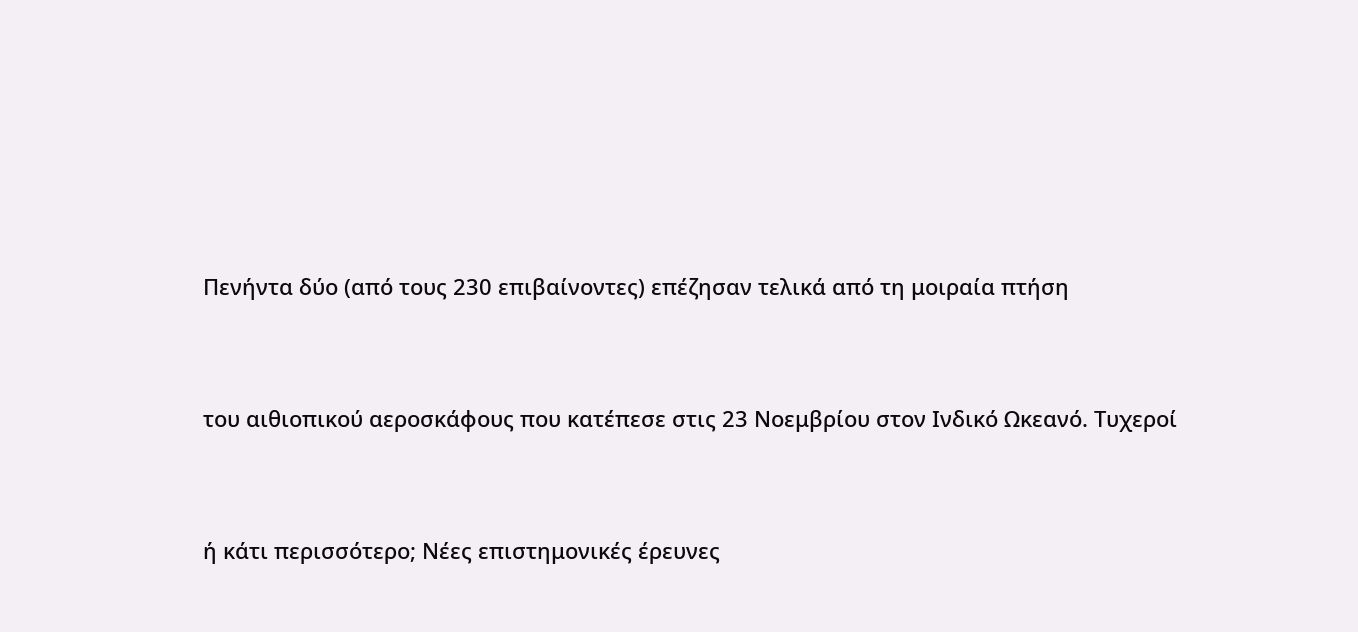Πενήντα δύο (από τους 230 επιβαίνοντες) επέζησαν τελικά από τη μοιραία πτήση


του αιθιοπικού αεροσκάφους που κατέπεσε στις 23 Νοεμβρίου στον Ινδικό Ωκεανό. Τυχεροί


ή κάτι περισσότερο; Νέες επιστημονικές έρευνες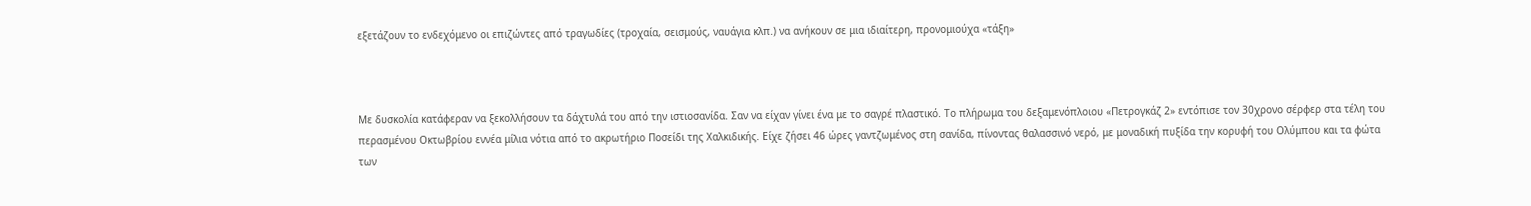εξετάζουν το ενδεχόμενο οι επιζώντες από τραγωδίες (τροχαία, σεισμούς, ναυάγια κλπ.) να ανήκουν σε μια ιδιαίτερη, προνομιούχα «τάξη»



Με δυσκολία κατάφεραν να ξεκολλήσουν τα δάχτυλά του από την ιστιοσανίδα. Σαν να είχαν γίνει ένα με το σαγρέ πλαστικό. Το πλήρωμα του δεξαμενόπλοιου «Πετρογκάζ 2» εντόπισε τον 30χρονο σέρφερ στα τέλη του περασμένου Οκτωβρίου εννέα μίλια νότια από το ακρωτήριο Ποσείδι της Χαλκιδικής. Είχε ζήσει 46 ώρες γαντζωμένος στη σανίδα, πίνοντας θαλασσινό νερό, με μοναδική πυξίδα την κορυφή του Ολύμπου και τα φώτα των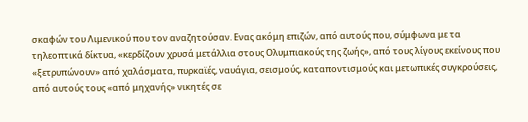σκαφών του Λιμενικού που τον αναζητούσαν. Ενας ακόμη επιζών, από αυτούς που, σύμφωνα με τα τηλεοπτικά δίκτυα, «κερδίζουν χρυσά μετάλλια στους Ολυμπιακούς της ζωής», από τους λίγους εκείνους που «ξετρυπώνουν» από χαλάσματα, πυρκαϊές, ναυάγια, σεισμούς, καταποντισμούς και μετωπικές συγκρούσεις, από αυτούς τους «από μηχανής» νικητές σε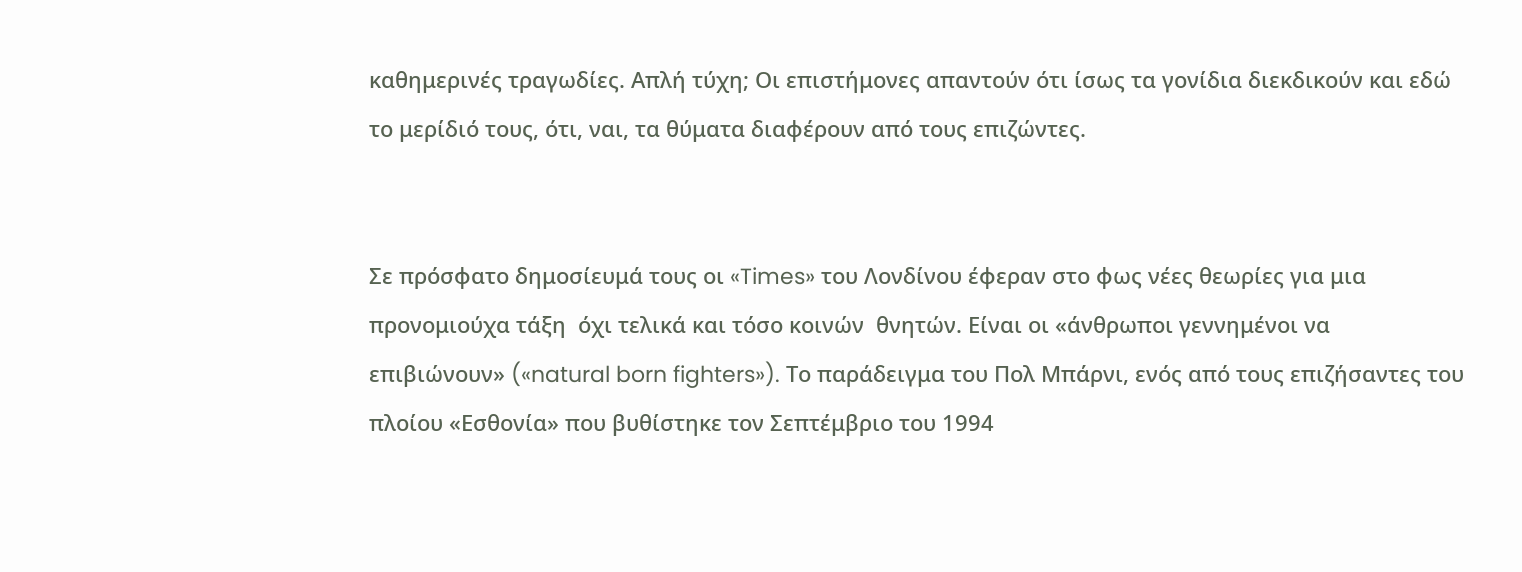καθημερινές τραγωδίες. Απλή τύχη; Οι επιστήμονες απαντούν ότι ίσως τα γονίδια διεκδικούν και εδώ το μερίδιό τους, ότι, ναι, τα θύματα διαφέρουν από τους επιζώντες.


Σε πρόσφατο δημοσίευμά τους οι «Times» του Λονδίνου έφεραν στο φως νέες θεωρίες για μια προνομιούχα τάξη  όχι τελικά και τόσο κοινών  θνητών. Είναι οι «άνθρωποι γεννημένοι να επιβιώνουν» («natural born fighters»). Το παράδειγμα του Πολ Μπάρνι, ενός από τους επιζήσαντες του πλοίου «Εσθονία» που βυθίστηκε τον Σεπτέμβριο του 1994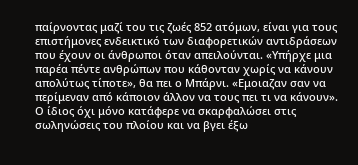παίρνοντας μαζί του τις ζωές 852 ατόμων, είναι για τους επιστήμονες ενδεικτικό των διαφορετικών αντιδράσεων που έχουν οι άνθρωποι όταν απειλούνται. «Υπήρχε μια παρέα πέντε ανθρώπων που κάθονταν χωρίς να κάνουν απολύτως τίποτε», θα πει ο Μπάρνι. «Εμοιαζαν σαν να περίμεναν από κάποιον άλλον να τους πει τι να κάνουν». Ο ίδιος όχι μόνο κατάφερε να σκαρφαλώσει στις σωληνώσεις του πλοίου και να βγει έξω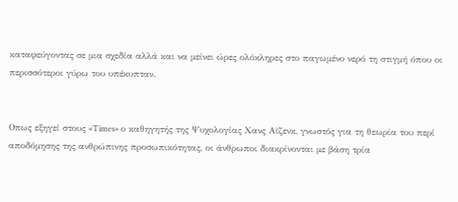καταφεύγοντας σε μια σχεδία αλλά και να μείνει ώρες ολόκληρες στο παγωμένο νερό τη στιγμή όπου οι περισσότεροι γύρω του υπέκυπταν.


Οπως εξηγεί στους «Times» ο καθηγητής της Ψυχολογίας Χανς Αϊζενκ, γνωστός για τη θεωρία του περί αποδόμησης της ανθρώπινης προσωπικότητας, οι άνθρωποι διακρίνονται με βάση τρία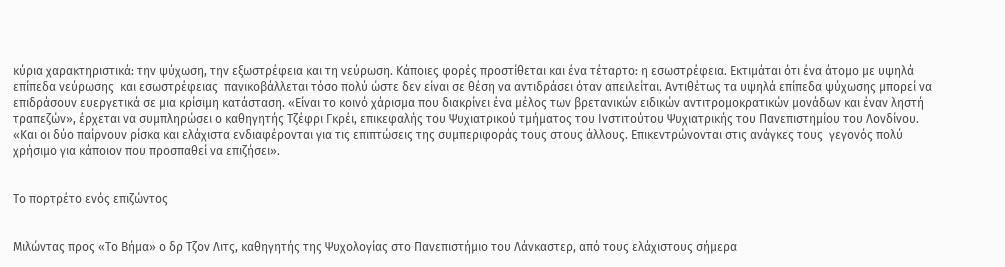κύρια χαρακτηριστικά: την ψύχωση, την εξωστρέφεια και τη νεύρωση. Κάποιες φορές προστίθεται και ένα τέταρτο: η εσωστρέφεια. Εκτιμάται ότι ένα άτομο με υψηλά επίπεδα νεύρωσης  και εσωστρέφειας  πανικοβάλλεται τόσο πολύ ώστε δεν είναι σε θέση να αντιδράσει όταν απειλείται. Αντιθέτως τα υψηλά επίπεδα ψύχωσης μπορεί να επιδράσουν ευεργετικά σε μια κρίσιμη κατάσταση. «Είναι το κοινό χάρισμα που διακρίνει ένα μέλος των βρετανικών ειδικών αντιτρομοκρατικών μονάδων και έναν ληστή τραπεζών», έρχεται να συμπληρώσει ο καθηγητής Τζέφρι Γκρέι, επικεφαλής του Ψυχιατρικού τμήματος του Ινστιτούτου Ψυχιατρικής του Πανεπιστημίου του Λονδίνου. «Και οι δύο παίρνουν ρίσκα και ελάχιστα ενδιαφέρονται για τις επιπτώσεις της συμπεριφοράς τους στους άλλους. Επικεντρώνονται στις ανάγκες τους  γεγονός πολύ χρήσιμο για κάποιον που προσπαθεί να επιζήσει».


Το πορτρέτο ενός επιζώντος


Μιλώντας προς «Το Βήμα» ο δρ Τζον Λιτς, καθηγητής της Ψυχολογίας στο Πανεπιστήμιο του Λάνκαστερ, από τους ελάχιστους σήμερα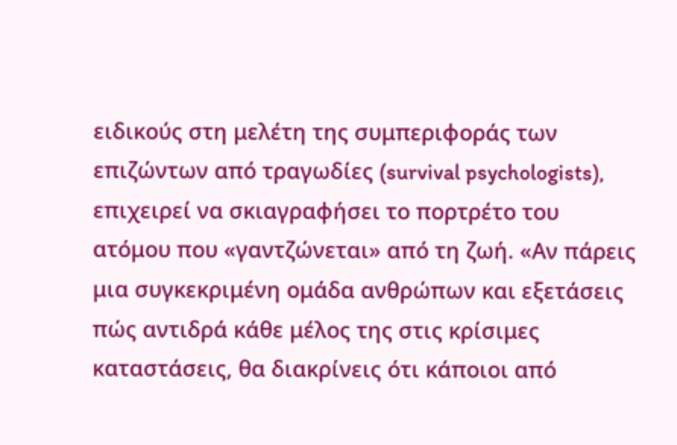ειδικούς στη μελέτη της συμπεριφοράς των επιζώντων από τραγωδίες (survival psychologists), επιχειρεί να σκιαγραφήσει το πορτρέτο του ατόμου που «γαντζώνεται» από τη ζωή. «Αν πάρεις μια συγκεκριμένη ομάδα ανθρώπων και εξετάσεις πώς αντιδρά κάθε μέλος της στις κρίσιμες καταστάσεις, θα διακρίνεις ότι κάποιοι από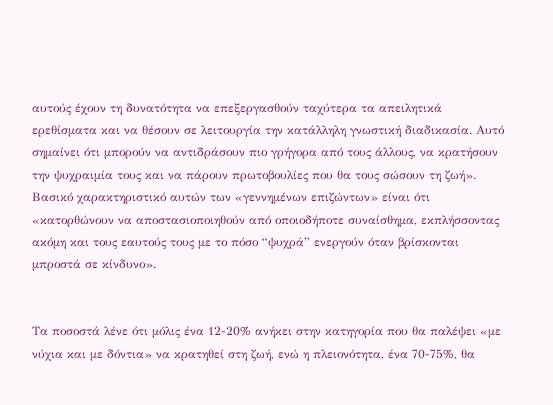αυτούς έχουν τη δυνατότητα να επεξεργασθούν ταχύτερα τα απειλητικά ερεθίσματα και να θέσουν σε λειτουργία την κατάλληλη γνωστική διαδικασία. Αυτό σημαίνει ότι μπορούν να αντιδράσουν πιο γρήγορα από τους άλλους, να κρατήσουν την ψυχραιμία τους και να πάρουν πρωτοβουλίες που θα τους σώσουν τη ζωή». Βασικό χαρακτηριστικό αυτών των «γεννημένων επιζώντων» είναι ότι «κατορθώνουν να αποστασιοποιηθούν από οποιοδήποτε συναίσθημα, εκπλήσσοντας ακόμη και τους εαυτούς τους με το πόσο “ψυχρά” ενεργούν όταν βρίσκονται μπροστά σε κίνδυνο».


Τα ποσοστά λένε ότι μόλις ένα 12-20% ανήκει στην κατηγορία που θα παλέψει «με νύχια και με δόντια» να κρατηθεί στη ζωή, ενώ η πλειονότητα, ένα 70-75%, θα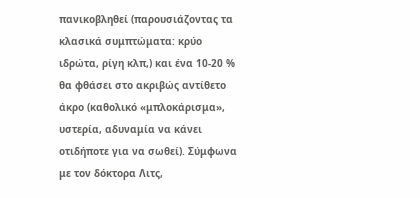πανικοβληθεί (παρουσιάζοντας τα κλασικά συμπτώματα: κρύο ιδρώτα, ρίγη κλπ,) και ένα 10-20 % θα φθάσει στο ακριβώς αντίθετο άκρο (καθολικό «μπλοκάρισμα», υστερία, αδυναμία να κάνει οτιδήποτε για να σωθεί). Σύμφωνα με τον δόκτορα Λιτς,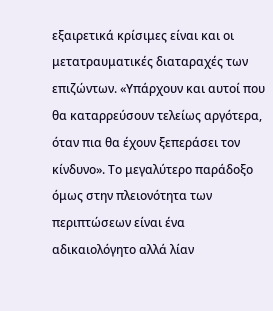εξαιρετικά κρίσιμες είναι και οι μετατραυματικές διαταραχές των επιζώντων. «Υπάρχουν και αυτοί που θα καταρρεύσουν τελείως αργότερα, όταν πια θα έχουν ξεπεράσει τον κίνδυνο». Το μεγαλύτερο παράδοξο όμως στην πλειονότητα των περιπτώσεων είναι ένα αδικαιολόγητο αλλά λίαν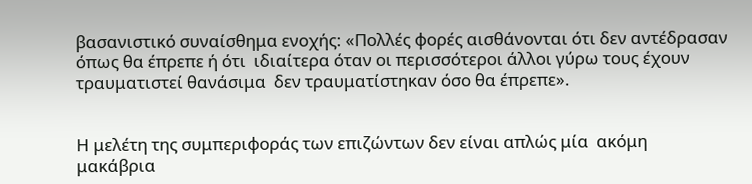βασανιστικό συναίσθημα ενοχής: «Πολλές φορές αισθάνονται ότι δεν αντέδρασαν όπως θα έπρεπε ή ότι  ιδιαίτερα όταν οι περισσότεροι άλλοι γύρω τους έχουν τραυματιστεί θανάσιμα  δεν τραυματίστηκαν όσο θα έπρεπε».


Η μελέτη της συμπεριφοράς των επιζώντων δεν είναι απλώς μία  ακόμη  μακάβρια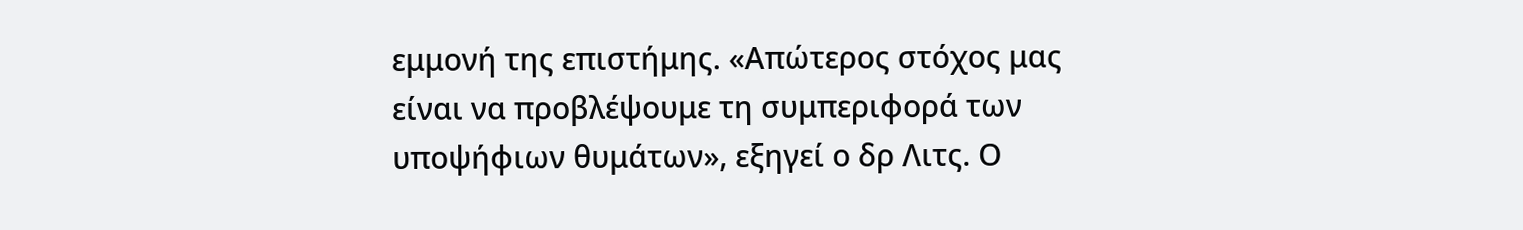εμμονή της επιστήμης. «Απώτερος στόχος μας είναι να προβλέψουμε τη συμπεριφορά των υποψήφιων θυμάτων», εξηγεί ο δρ Λιτς. Ο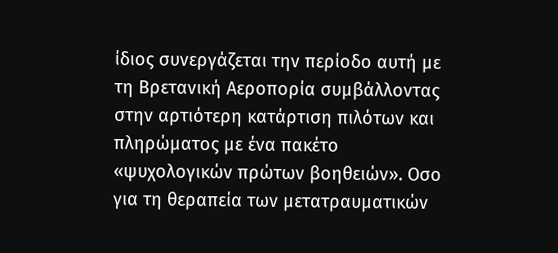ίδιος συνεργάζεται την περίοδο αυτή με τη Βρετανική Αεροπορία συμβάλλοντας στην αρτιότερη κατάρτιση πιλότων και πληρώματος με ένα πακέτο «ψυχολογικών πρώτων βοηθειών». Οσο για τη θεραπεία των μετατραυματικών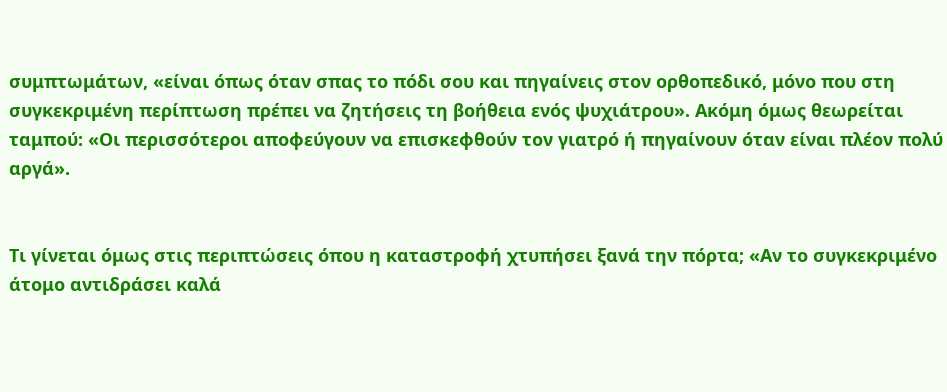συμπτωμάτων, «είναι όπως όταν σπας το πόδι σου και πηγαίνεις στον ορθοπεδικό, μόνο που στη συγκεκριμένη περίπτωση πρέπει να ζητήσεις τη βοήθεια ενός ψυχιάτρου». Ακόμη όμως θεωρείται ταμπού: «Οι περισσότεροι αποφεύγουν να επισκεφθούν τον γιατρό ή πηγαίνουν όταν είναι πλέον πολύ αργά».


Τι γίνεται όμως στις περιπτώσεις όπου η καταστροφή χτυπήσει ξανά την πόρτα; «Αν το συγκεκριμένο άτομο αντιδράσει καλά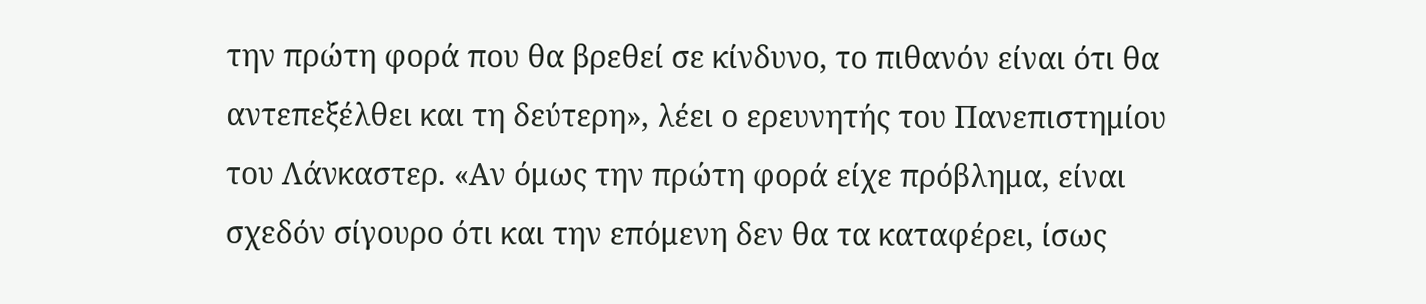την πρώτη φορά που θα βρεθεί σε κίνδυνο, το πιθανόν είναι ότι θα αντεπεξέλθει και τη δεύτερη», λέει ο ερευνητής του Πανεπιστημίου του Λάνκαστερ. «Αν όμως την πρώτη φορά είχε πρόβλημα, είναι σχεδόν σίγουρο ότι και την επόμενη δεν θα τα καταφέρει, ίσως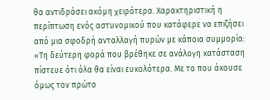θα αντιδράσει ακόμη χειρότερα. Χαρακτηριστική η περίπτωση ενός αστυνομικού που κατάφερε να επιζήσει από μια σφοδρή ανταλλαγή πυρών με κάποια συμμορία: «Τη δεύτερη φορά που βρέθηκε σε ανάλογη κατάσταση πίστευε ότι όλα θα είναι ευκολότερα. Με το που άκουσε όμως τον πρώτο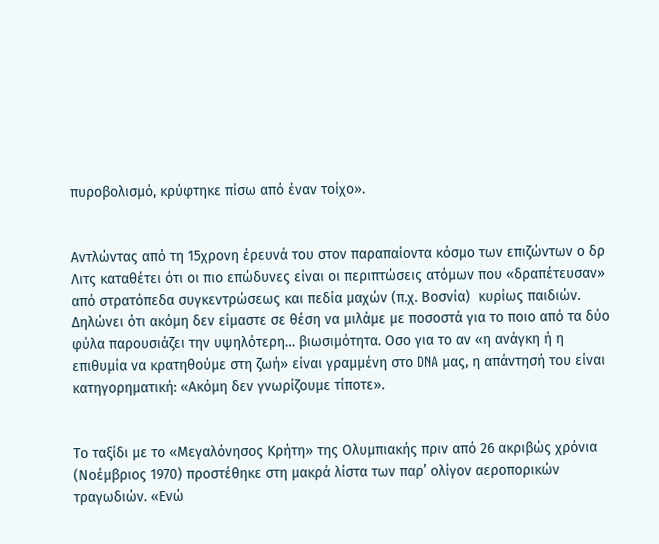πυροβολισμό, κρύφτηκε πίσω από έναν τοίχο».


Αντλώντας από τη 15χρονη έρευνά του στον παραπαίοντα κόσμο των επιζώντων ο δρ Λιτς καταθέτει ότι οι πιο επώδυνες είναι οι περιπτώσεις ατόμων που «δραπέτευσαν» από στρατόπεδα συγκεντρώσεως και πεδία μαχών (π.χ. Βοσνία)  κυρίως παιδιών. Δηλώνει ότι ακόμη δεν είμαστε σε θέση να μιλάμε με ποσοστά για το ποιο από τα δύο φύλα παρουσιάζει την υψηλότερη… βιωσιμότητα. Οσο για το αν «η ανάγκη ή η επιθυμία να κρατηθούμε στη ζωή» είναι γραμμένη στο DNA μας, η απάντησή του είναι κατηγορηματική: «Ακόμη δεν γνωρίζουμε τίποτε».


Το ταξίδι με το «Μεγαλόνησος Κρήτη» της Ολυμπιακής πριν από 26 ακριβώς χρόνια (Νοέμβριος 1970) προστέθηκε στη μακρά λίστα των παρ’ ολίγον αεροπορικών τραγωδιών. «Ενώ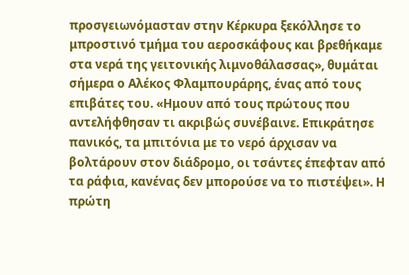προσγειωνόμασταν στην Κέρκυρα ξεκόλλησε το μπροστινό τμήμα του αεροσκάφους και βρεθήκαμε στα νερά της γειτονικής λιμνοθάλασσας», θυμάται σήμερα ο Αλέκος Φλαμπουράρης, ένας από τους επιβάτες του. «Ημουν από τους πρώτους που αντελήφθησαν τι ακριβώς συνέβαινε. Επικράτησε πανικός, τα μπιτόνια με το νερό άρχισαν να βολτάρουν στον διάδρομο, οι τσάντες έπεφταν από τα ράφια, κανένας δεν μπορούσε να το πιστέψει». Η πρώτη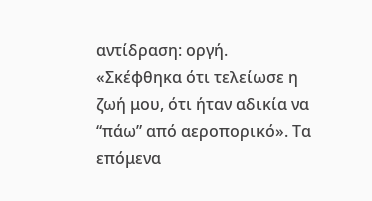αντίδραση: οργή. «Σκέφθηκα ότι τελείωσε η ζωή μου, ότι ήταν αδικία να “πάω” από αεροπορικό». Τα επόμενα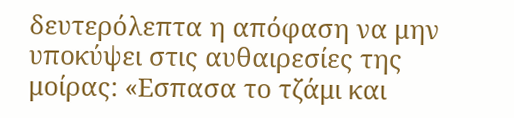δευτερόλεπτα η απόφαση να μην υποκύψει στις αυθαιρεσίες της μοίρας: «Εσπασα το τζάμι και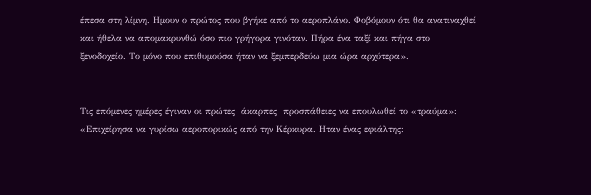έπεσα στη λίμνη. Ημουν ο πρώτος που βγήκε από το αεροπλάνο. Φοβόμουν ότι θα ανατιναχθεί και ήθελα να απομακρυνθώ όσο πιο γρήγορα γινόταν. Πήρα ένα ταξί και πήγα στο ξενοδοχείο. Το μόνο που επιθυμούσα ήταν να ξεμπερδεύω μια ώρα αρχύτερα».


Τις επόμενες ημέρες έγιναν οι πρώτες  άκαρπες  προσπάθειες να επουλωθεί το «τραύμα»: «Επιχείρησα να γυρίσω αεροπορικώς από την Κέρκυρα. Ηταν ένας εφιάλτης: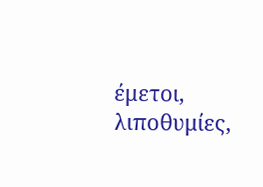έμετοι, λιποθυμίες,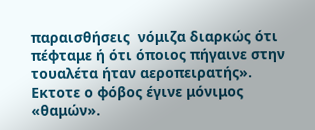παραισθήσεις  νόμιζα διαρκώς ότι πέφταμε ή ότι όποιος πήγαινε στην τουαλέτα ήταν αεροπειρατής». Εκτοτε ο φόβος έγινε μόνιμος «θαμών».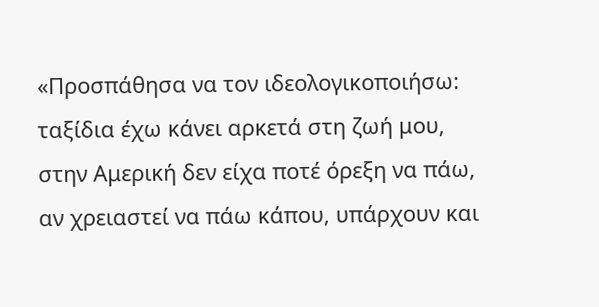«Προσπάθησα να τον ιδεολογικοποιήσω: ταξίδια έχω κάνει αρκετά στη ζωή μου, στην Αμερική δεν είχα ποτέ όρεξη να πάω, αν χρειαστεί να πάω κάπου, υπάρχουν και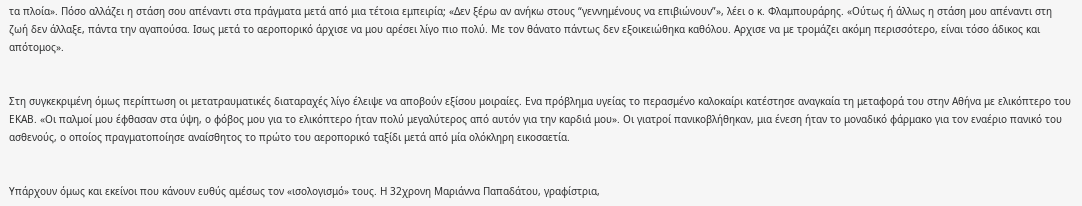τα πλοία». Πόσο αλλάζει η στάση σου απέναντι στα πράγματα μετά από μια τέτοια εμπειρία; «Δεν ξέρω αν ανήκω στους “γεννημένους να επιβιώνουν”», λέει ο κ. Φλαμπουράρης. «Ούτως ή άλλως η στάση μου απέναντι στη ζωή δεν άλλαξε, πάντα την αγαπούσα. Ισως μετά το αεροπορικό άρχισε να μου αρέσει λίγο πιο πολύ. Με τον θάνατο πάντως δεν εξοικειώθηκα καθόλου. Αρχισε να με τρομάζει ακόμη περισσότερο, είναι τόσο άδικος και απότομος».


Στη συγκεκριμένη όμως περίπτωση οι μετατραυματικές διαταραχές λίγο έλειψε να αποβούν εξίσου μοιραίες. Ενα πρόβλημα υγείας το περασμένο καλοκαίρι κατέστησε αναγκαία τη μεταφορά του στην Αθήνα με ελικόπτερο του ΕΚΑΒ. «Οι παλμοί μου έφθασαν στα ύψη, ο φόβος μου για το ελικόπτερο ήταν πολύ μεγαλύτερος από αυτόν για την καρδιά μου». Οι γιατροί πανικοβλήθηκαν, μια ένεση ήταν το μοναδικό φάρμακο για τον εναέριο πανικό του ασθενούς, ο οποίος πραγματοποίησε αναίσθητος το πρώτο του αεροπορικό ταξίδι μετά από μία ολόκληρη εικοσαετία.


Υπάρχουν όμως και εκείνοι που κάνουν ευθύς αμέσως τον «ισολογισμό» τους. Η 32χρονη Μαριάννα Παπαδάτου, γραφίστρια,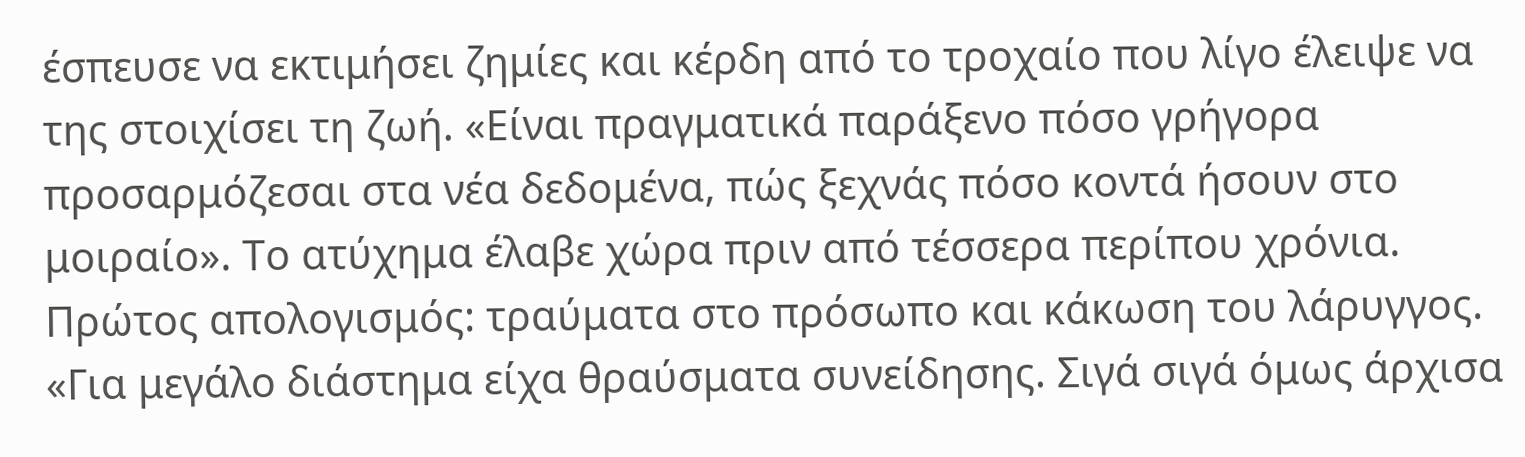έσπευσε να εκτιμήσει ζημίες και κέρδη από το τροχαίο που λίγο έλειψε να της στοιχίσει τη ζωή. «Είναι πραγματικά παράξενο πόσο γρήγορα προσαρμόζεσαι στα νέα δεδομένα, πώς ξεχνάς πόσο κοντά ήσουν στο μοιραίο». Το ατύχημα έλαβε χώρα πριν από τέσσερα περίπου χρόνια. Πρώτος απολογισμός: τραύματα στο πρόσωπο και κάκωση του λάρυγγος. «Για μεγάλο διάστημα είχα θραύσματα συνείδησης. Σιγά σιγά όμως άρχισα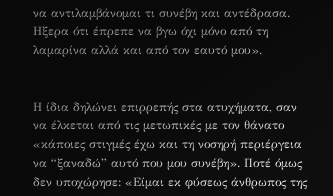να αντιλαμβάνομαι τι συνέβη και αντέδρασα. Ηξερα ότι έπρεπε να βγω όχι μόνο από τη λαμαρίνα αλλά και από τον εαυτό μου».


Η ίδια δηλώνει επιρρεπής στα ατυχήματα, σαν να έλκεται από τις μετωπικές με τον θάνατο  «κάποιες στιγμές έχω και τη νοσηρή περιέργεια να “ξαναδώ” αυτό που μου συνέβη». Ποτέ όμως δεν υποχώρησε: «Είμαι εκ φύσεως άνθρωπος της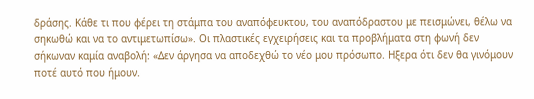δράσης. Κάθε τι που φέρει τη στάμπα του αναπόφευκτου, του αναπόδραστου με πεισμώνει, θέλω να σηκωθώ και να το αντιμετωπίσω». Οι πλαστικές εγχειρήσεις και τα προβλήματα στη φωνή δεν σήκωναν καμία αναβολή: «Δεν άργησα να αποδεχθώ το νέο μου πρόσωπο. Ηξερα ότι δεν θα γινόμουν ποτέ αυτό που ήμουν.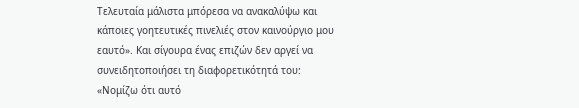Τελευταία μάλιστα μπόρεσα να ανακαλύψω και κάποιες γοητευτικές πινελιές στον καινούργιο μου εαυτό». Και σίγουρα ένας επιζών δεν αργεί να συνειδητοποιήσει τη διαφορετικότητά του: «Νομίζω ότι αυτό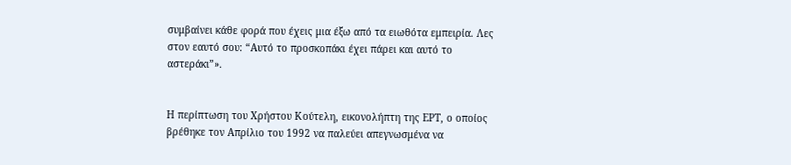συμβαίνει κάθε φορά που έχεις μια έξω από τα ειωθότα εμπειρία. Λες στον εαυτό σου: “Αυτό το προσκοπάκι έχει πάρει και αυτό το αστεράκι”».


Η περίπτωση του Χρήστου Κούτελη, εικονολήπτη της ΕΡΤ, ο οποίος βρέθηκε τον Απρίλιο του 1992 να παλεύει απεγνωσμένα να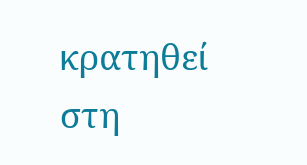κρατηθεί στη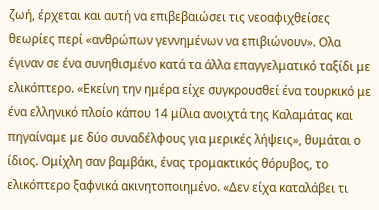ζωή, έρχεται και αυτή να επιβεβαιώσει τις νεοαφιχθείσες θεωρίες περί «ανθρώπων γεννημένων να επιβιώνουν». Ολα έγιναν σε ένα συνηθισμένο κατά τα άλλα επαγγελματικό ταξίδι με ελικόπτερο. «Εκείνη την ημέρα είχε συγκρουσθεί ένα τουρκικό με ένα ελληνικό πλοίο κάπου 14 μίλια ανοιχτά της Καλαμάτας και πηγαίναμε με δύο συναδέλφους για μερικές λήψεις», θυμάται ο ίδιος. Ομίχλη σαν βαμβάκι, ένας τρομακτικός θόρυβος, το ελικόπτερο ξαφνικά ακινητοποιημένο. «Δεν είχα καταλάβει τι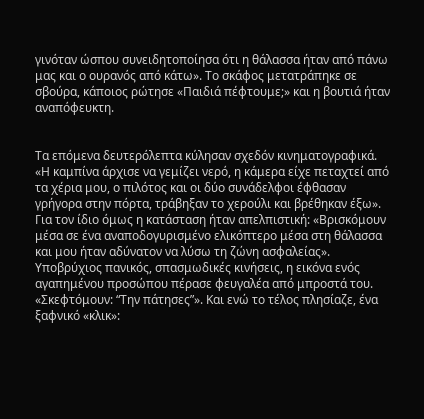γινόταν ώσπου συνειδητοποίησα ότι η θάλασσα ήταν από πάνω μας και ο ουρανός από κάτω». Το σκάφος μετατράπηκε σε σβούρα, κάποιος ρώτησε «Παιδιά πέφτουμε;» και η βουτιά ήταν αναπόφευκτη.


Τα επόμενα δευτερόλεπτα κύλησαν σχεδόν κινηματογραφικά. «Η καμπίνα άρχισε να γεμίζει νερό, η κάμερα είχε πεταχτεί από τα χέρια μου, ο πιλότος και οι δύο συνάδελφοι έφθασαν γρήγορα στην πόρτα, τράβηξαν το χερούλι και βρέθηκαν έξω». Για τον ίδιο όμως η κατάσταση ήταν απελπιστική: «Βρισκόμουν μέσα σε ένα αναποδογυρισμένο ελικόπτερο μέσα στη θάλασσα και μου ήταν αδύνατον να λύσω τη ζώνη ασφαλείας». Υποβρύχιος πανικός, σπασμωδικές κινήσεις, η εικόνα ενός αγαπημένου προσώπου πέρασε φευγαλέα από μπροστά του. «Σκεφτόμουν: “Την πάτησες”». Και ενώ το τέλος πλησίαζε, ένα ξαφνικό «κλικ»: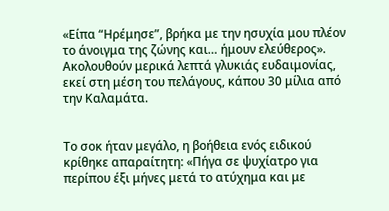«Είπα “Ηρέμησε”, βρήκα με την ησυχία μου πλέον το άνοιγμα της ζώνης και… ήμουν ελεύθερος». Ακολουθούν μερικά λεπτά γλυκιάς ευδαιμονίας, εκεί στη μέση του πελάγους, κάπου 30 μίλια από την Καλαμάτα.


Το σοκ ήταν μεγάλο, η βοήθεια ενός ειδικού κρίθηκε απαραίτητη: «Πήγα σε ψυχίατρο για περίπου έξι μήνες μετά το ατύχημα και με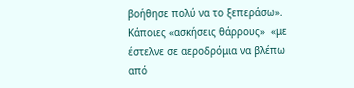βοήθησε πολύ να το ξεπεράσω». Κάποιες «ασκήσεις θάρρους»  «με έστελνε σε αεροδρόμια να βλέπω από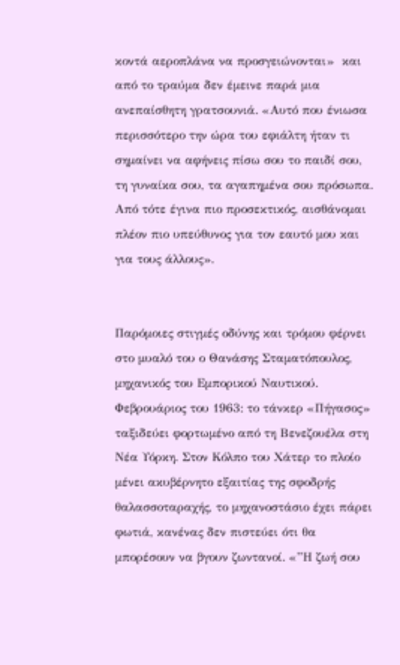κοντά αεροπλάνα να προσγειώνονται»  και από το τραύμα δεν έμεινε παρά μια ανεπαίσθητη γρατσουνιά. «Αυτό που ένιωσα περισσότερο την ώρα του εφιάλτη ήταν τι σημαίνει να αφήνεις πίσω σου το παιδί σου, τη γυναίκα σου, τα αγαπημένα σου πρόσωπα. Από τότε έγινα πιο προσεκτικός, αισθάνομαι πλέον πιο υπεύθυνος για τον εαυτό μου και για τους άλλους».


Παρόμοιες στιγμές οδύνης και τρόμου φέρνει στο μυαλό του ο Θανάσης Σταματόπουλος, μηχανικός του Εμπορικού Ναυτικού. Φεβρουάριος του 1963: το τάνκερ «Πήγασος» ταξιδεύει φορτωμένο από τη Βενεζουέλα στη Νέα Υόρκη. Στον Κόλπο του Χάτερ το πλοίο μένει ακυβέρνητο εξαιτίας της σφοδρής θαλασσοταραχής, το μηχανοστάσιο έχει πάρει φωτιά, κανένας δεν πιστεύει ότι θα μπορέσουν να βγουν ζωντανοί. «”Η ζωή σου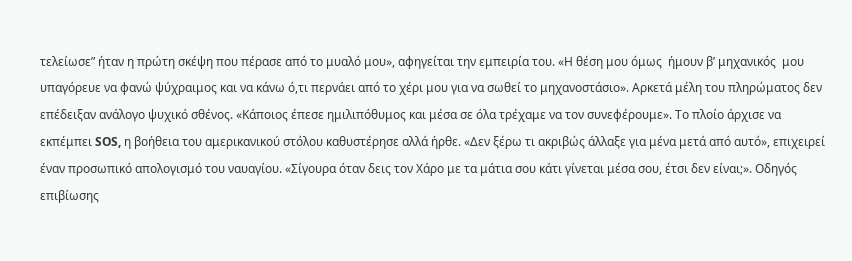τελείωσε” ήταν η πρώτη σκέψη που πέρασε από το μυαλό μου», αφηγείται την εμπειρία του. «Η θέση μου όμως  ήμουν β’ μηχανικός  μου υπαγόρευε να φανώ ψύχραιμος και να κάνω ό,τι περνάει από το χέρι μου για να σωθεί το μηχανοστάσιο». Αρκετά μέλη του πληρώματος δεν επέδειξαν ανάλογο ψυχικό σθένος. «Κάποιος έπεσε ημιλιπόθυμος και μέσα σε όλα τρέχαμε να τον συνεφέρουμε». Το πλοίο άρχισε να εκπέμπει SOS, η βοήθεια του αμερικανικού στόλου καθυστέρησε αλλά ήρθε. «Δεν ξέρω τι ακριβώς άλλαξε για μένα μετά από αυτό», επιχειρεί έναν προσωπικό απολογισμό του ναυαγίου. «Σίγουρα όταν δεις τον Χάρο με τα μάτια σου κάτι γίνεται μέσα σου, έτσι δεν είναι;». Οδηγός επιβίωσης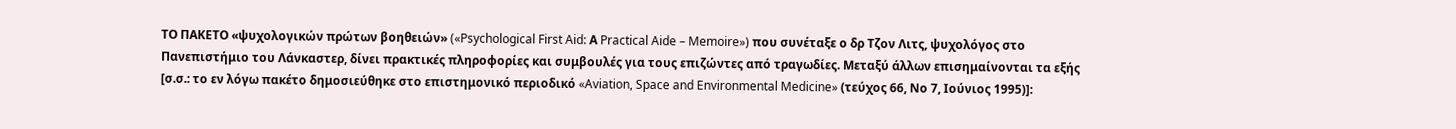ΤΟ ΠΑΚΕΤΟ «ψυχολογικών πρώτων βοηθειών» («Psychological First Aid: Α Practical Aide – Memoire») που συνέταξε ο δρ Τζον Λιτς, ψυχολόγος στο Πανεπιστήμιο του Λάνκαστερ, δίνει πρακτικές πληροφορίες και συμβουλές για τους επιζώντες από τραγωδίες. Μεταξύ άλλων επισημαίνονται τα εξής [σ.σ.: το εν λόγω πακέτο δημοσιεύθηκε στο επιστημονικό περιοδικό «Aviation, Space and Environmental Medicine» (τεύχος 66, Νο 7, Ιούνιος 1995)]: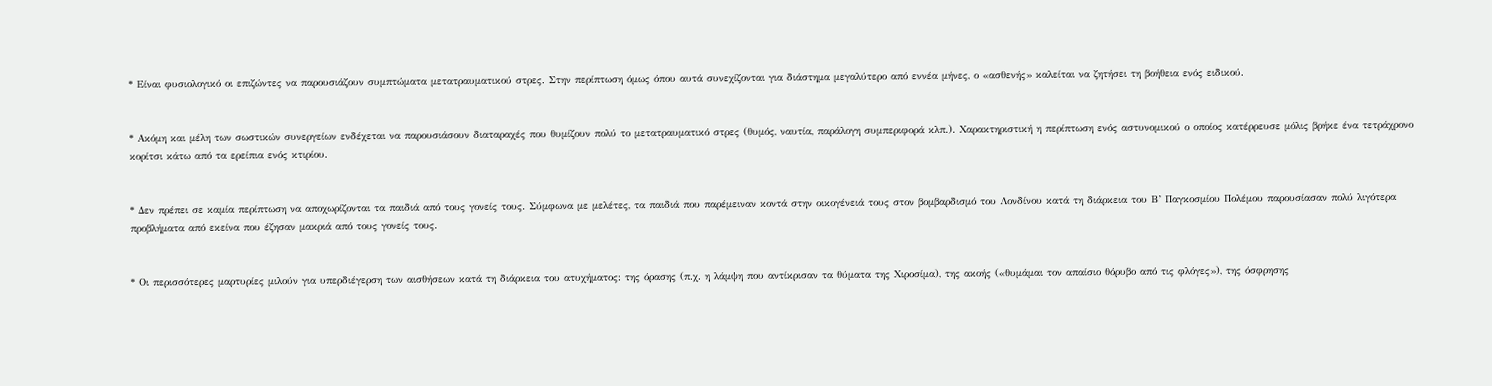* Είναι φυσιολογικό οι επιζώντες να παρουσιάζουν συμπτώματα μετατραυματικού στρες. Στην περίπτωση όμως όπου αυτά συνεχίζονται για διάστημα μεγαλύτερο από εννέα μήνες, ο «ασθενής» καλείται να ζητήσει τη βοήθεια ενός ειδικού.


* Ακόμη και μέλη των σωστικών συνεργείων ενδέχεται να παρουσιάσουν διαταραχές που θυμίζουν πολύ το μετατραυματικό στρες (θυμός, ναυτία, παράλογη συμπεριφορά κλπ.). Χαρακτηριστική η περίπτωση ενός αστυνομικού ο οποίος κατέρρευσε μόλις βρήκε ένα τετράχρονο κορίτσι κάτω από τα ερείπια ενός κτιρίου.


* Δεν πρέπει σε καμία περίπτωση να αποχωρίζονται τα παιδιά από τους γονείς τους. Σύμφωνα με μελέτες, τα παιδιά που παρέμειναν κοντά στην οικογένειά τους στον βομβαρδισμό του Λονδίνου κατά τη διάρκεια του Β’ Παγκοσμίου Πολέμου παρουσίασαν πολύ λιγότερα προβλήματα από εκείνα που έζησαν μακριά από τους γονείς τους.


* Οι περισσότερες μαρτυρίες μιλούν για υπερδιέγερση των αισθήσεων κατά τη διάρκεια του ατυχήματος: της όρασης (π.χ. η λάμψη που αντίκρισαν τα θύματα της Χιροσίμα), της ακοής («θυμάμαι τον απαίσιο θόρυβο από τις φλόγες»), της όσφρησης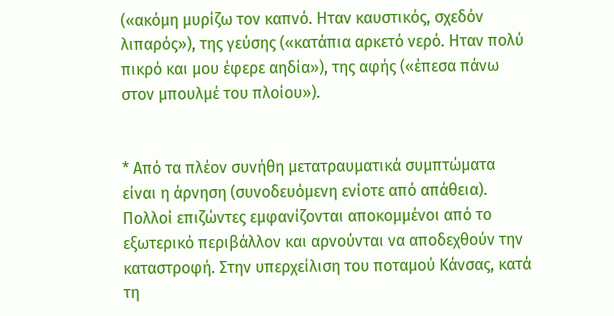(«ακόμη μυρίζω τον καπνό. Ηταν καυστικός, σχεδόν λιπαρός»), της γεύσης («κατάπια αρκετό νερό. Ηταν πολύ πικρό και μου έφερε αηδία»), της αφής («έπεσα πάνω στον μπουλμέ του πλοίου»).


* Από τα πλέον συνήθη μετατραυματικά συμπτώματα είναι η άρνηση (συνοδευόμενη ενίοτε από απάθεια). Πολλοί επιζώντες εμφανίζονται αποκομμένοι από το εξωτερικό περιβάλλον και αρνούνται να αποδεχθούν την καταστροφή. Στην υπερχείλιση του ποταμού Κάνσας, κατά τη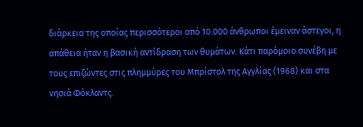διάρκεια της οποίας περισσότεροι από 10.000 άνθρωποι έμειναν άστεγοι, η απάθεια ήταν η βασική αντίδραση των θυμάτων. Κάτι παρόμοιο συνέβη με τους επιζώντες στις πλημμύρες του Μπρίστολ της Αγγλίας (1968) και στα νησιά Φόκλαντς.